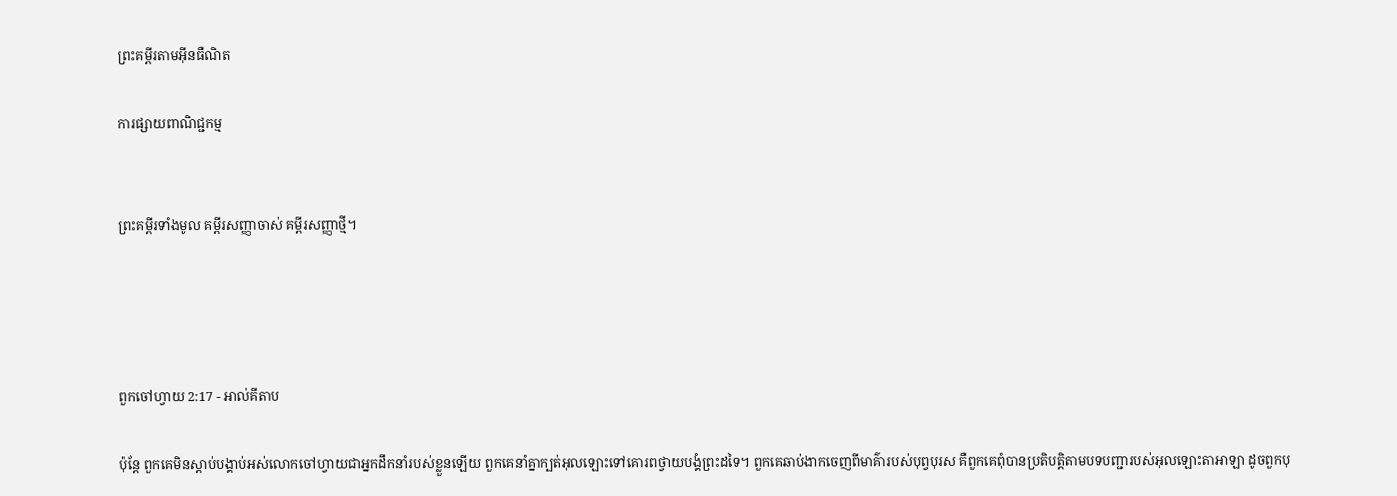ព្រះគម្ពីរតាមអ៊ីនធឺណិត

ការផ្សាយពាណិជ្ជកម្ម


ព្រះគម្ពីរទាំងមូល គម្ពីរសញ្ញាចាស់ គម្ពីរសញ្ញាថ្មី។




ពួកចៅ‌ហ្វាយ 2:17 - អាល់គីតាប

ប៉ុន្តែ ពួកគេមិនស្តាប់បង្គាប់អស់លោកចៅហ្វាយជាអ្នកដឹកនាំរបស់ខ្លួនឡើយ ពួកគេនាំគ្នាក្បត់អុលឡោះទៅគោរពថ្វាយ‌បង្គំព្រះដទៃ។ ពួកគេឆាប់ងាកចេញពីមាគ៌ារបស់បុព្វ‌បុរស គឺពួកគេពុំបានប្រតិបត្តិតាមបទបញ្ជារបស់អុលឡោះ‌តាអាឡា ដូចពួកបុ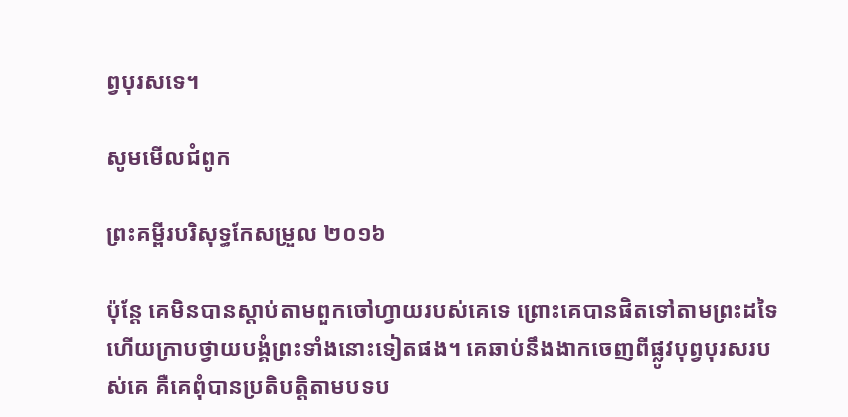ព្វ‌បុរសទេ។

សូមមើលជំពូក

ព្រះគម្ពីរបរិសុទ្ធកែសម្រួល ២០១៦

ប៉ុន្តែ គេមិនបានស្តាប់តាមពួកចៅ‌ហ្វាយរបស់គេទេ ព្រោះគេបានផិតទៅតាមព្រះដទៃ ហើយក្រាបថ្វាយបង្គំព្រះទាំងនោះទៀតផង។ គេឆាប់នឹងងាកចេញពីផ្លូវបុព្វបុរសរបស់គេ គឺគេពុំបានប្រតិបត្តិតាមបទប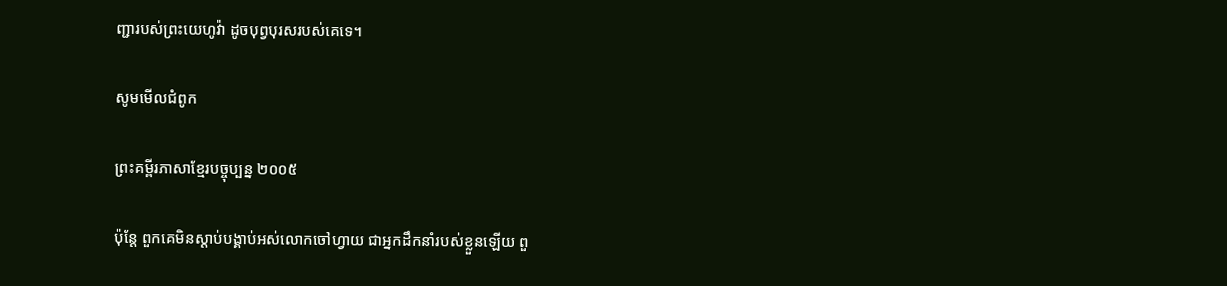ញ្ជារបស់ព្រះ‌យេហូវ៉ា ដូចបុព្វបុរសរបស់គេទេ។

សូមមើលជំពូក

ព្រះគម្ពីរភាសាខ្មែរបច្ចុប្បន្ន ២០០៥

ប៉ុន្តែ ពួកគេមិនស្ដាប់បង្គាប់អស់លោកចៅហ្វាយ ជាអ្នកដឹកនាំរបស់ខ្លួនឡើយ ពួ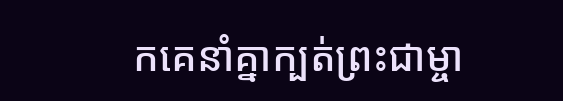កគេនាំគ្នាក្បត់ព្រះ‌ជាម្ចា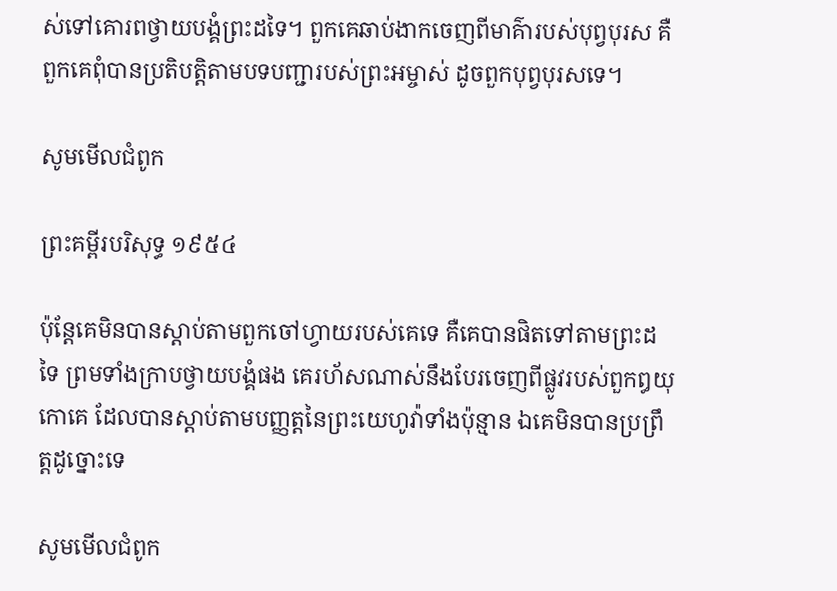ស់ទៅគោរពថ្វាយ‌បង្គំព្រះដទៃ។ ពួកគេឆាប់ងាកចេញពីមាគ៌ារបស់បុព្វបុរស គឺពួកគេពុំបានប្រតិបត្តិតាមបទ‌បញ្ជារបស់ព្រះ‌អម្ចាស់ ដូចពួកបុព្វបុរសទេ។

សូមមើលជំពូក

ព្រះគម្ពីរបរិសុទ្ធ ១៩៥៤

ប៉ុន្តែគេមិនបានស្តាប់តាមពួកចៅហ្វាយរបស់គេទេ គឺគេបានផិតទៅតាមព្រះដទៃ ព្រមទាំងក្រាបថ្វាយ‌បង្គំផង គេរហ័សណាស់នឹងបែរចេញពីផ្លូវរបស់ពួកឰយុកោគេ ដែលបានស្តាប់តាមបញ្ញត្តនៃព្រះ‌យេហូវ៉ាទាំងប៉ុន្មាន ឯគេមិនបានប្រព្រឹត្តដូច្នោះទេ

សូមមើលជំពូក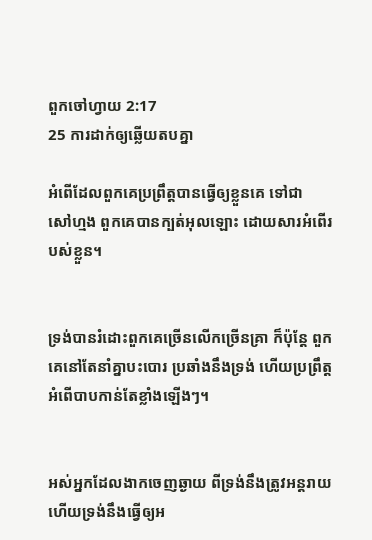ពួកចៅ‌ហ្វាយ 2:17
25 ការដាក់ឲ្យឆ្លើយតបគ្នា

អំពើដែលពួកគេប្រព្រឹត្តបានធ្វើឲ្យខ្លួនគេ ទៅជាសៅ‌ហ្មង ពួកគេបានក្បត់អុលឡោះ ដោយ‌សារអំពើរបស់ខ្លួន។


ទ្រង់បានរំដោះពួកគេច្រើនលើកច្រើនគ្រា ក៏ប៉ុន្តែ ពួកគេនៅតែនាំគ្នាបះ‌បោរ ប្រឆាំងនឹងទ្រង់ ហើយប្រព្រឹត្តអំពើបាបកាន់តែខ្លាំងឡើងៗ។


អស់អ្នកដែលងាកចេញឆ្ងាយ ពីទ្រង់នឹងត្រូវអន្តរាយ ហើយទ្រង់នឹងធ្វើឲ្យអ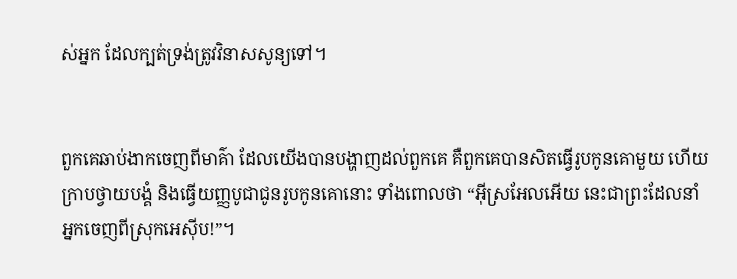ស់អ្នក ដែលក្បត់ទ្រង់ត្រូវវិនាសសូន្យទៅ។


ពួកគេឆាប់ងាកចេញពីមាគ៌ា ដែលយើងបានបង្ហាញដល់ពួកគេ គឺពួកគេបានសិតធ្វើរូបកូនគោមួយ ហើយក្រាបថ្វាយ‌បង្គំ និងធ្វើយញ្ញ‌បូជាជូនរូបកូនគោនោះ ទាំងពោលថា “អ៊ីស្រ‌អែលអើយ នេះជាព្រះដែលនាំអ្នកចេញពីស្រុកអេស៊ីប!”។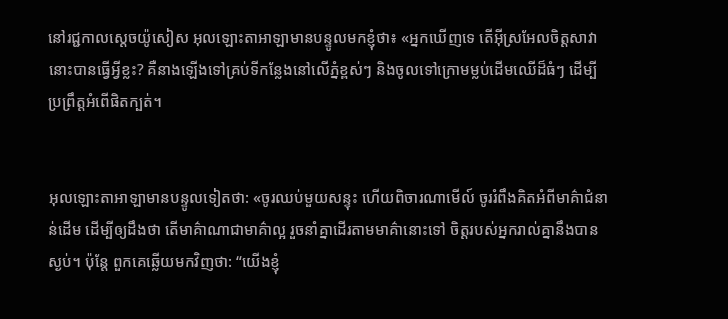នៅរជ្ជកាលស្តេចយ៉ូសៀស អុលឡោះ‌តាអាឡាមានបន្ទូលមកខ្ញុំថា៖ «អ្នកឃើញទេ តើអ៊ីស្រ‌អែលចិត្តសាវានោះបានធ្វើអ្វីខ្លះ? គឺនាងឡើងទៅគ្រប់ទីកន្លែងនៅលើភ្នំខ្ពស់ៗ និងចូលទៅក្រោមម្លប់ដើមឈើដ៏ធំៗ ដើម្បីប្រព្រឹត្តអំពើផិតក្បត់។


អុលឡោះ‌តាអាឡាមានបន្ទូលទៀតថា: «ចូរឈប់មួយសន្ទុះ ហើយពិចារណាមើល៍ ចូររំពឹងគិតអំពីមាគ៌ាជំនាន់ដើម ដើម្បីឲ្យដឹងថា តើមាគ៌ាណាជាមាគ៌ាល្អ រួចនាំគ្នាដើរតាមមាគ៌ានោះទៅ ចិត្តរបស់អ្នករាល់គ្នានឹងបានស្ងប់។ ប៉ុន្តែ ពួកគេឆ្លើយមកវិញថា: “យើងខ្ញុំ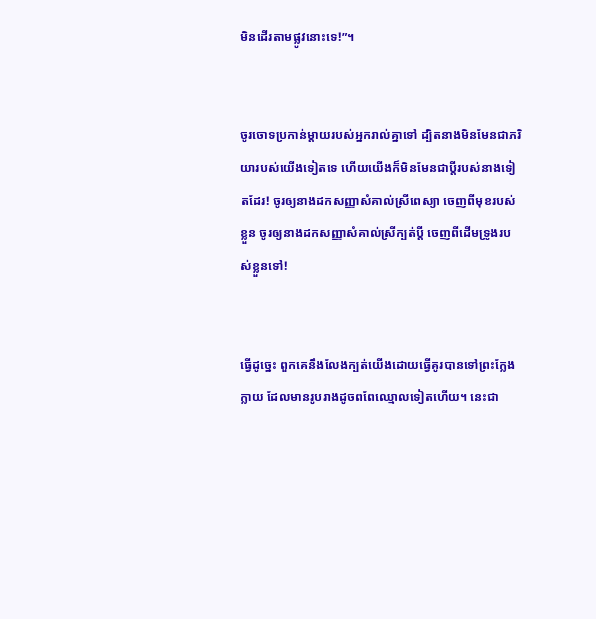មិនដើរតាមផ្លូវនោះទេ!”។


ចូរចោទប្រកាន់ម្ដាយរបស់អ្នករាល់គ្នាទៅ ដ្បិតនាងមិនមែនជាភរិយារបស់យើងទៀតទេ ហើយយើងក៏មិនមែនជាប្ដីរបស់នាងទៀតដែរ! ចូរឲ្យនាងដកសញ្ញាសំគាល់ស្រីពេស្យា ចេញពីមុខរបស់ខ្លួន ចូរឲ្យនាងដកសញ្ញាសំគាល់ស្រីក្បត់ប្ដី ចេញពីដើមទ្រូងរបស់ខ្លួនទៅ!


ធ្វើដូច្នេះ ពួកគេនឹងលែងក្បត់យើងដោយធ្វើគូរបានទៅព្រះក្លែងក្លាយ ដែលមានរូបរាងដូចពពែឈ្មោលទៀតហើយ។ នេះជា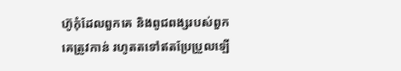ហ៊ូកុំដែលពួកគេ និងពូជ‌ពង្សរបស់ពួកគេត្រូវកាន់ រហូតតទៅឥតប្រែប្រួលឡើ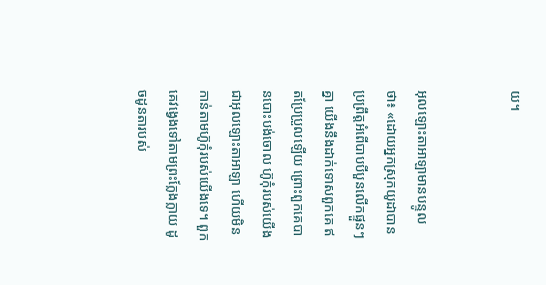យ។


អុលឡោះ‌តាអាឡាមានបន្ទូលថា៖ «ដោយអ្នកស្រុកយូដាបាន ប្រព្រឹត្តអំពើបាបបីបួនលើកផ្ទួនៗគ្នា យើងនឹងដាក់ទោសពួកគេ ឥតប្រែ‌ប្រួលឡើយ ព្រោះពួកគេបានបោះបង់ចោល ហ៊ូកុំរបស់យើងជាអុលឡោះ‌តាអាឡា ហើយមិនកាន់តាមហ៊ូកុំរបស់យើងទេ។ ពួកគេវង្វេងទៅតាមព្រះក្លែង‌ក្លាយ ដូចដូនតារបស់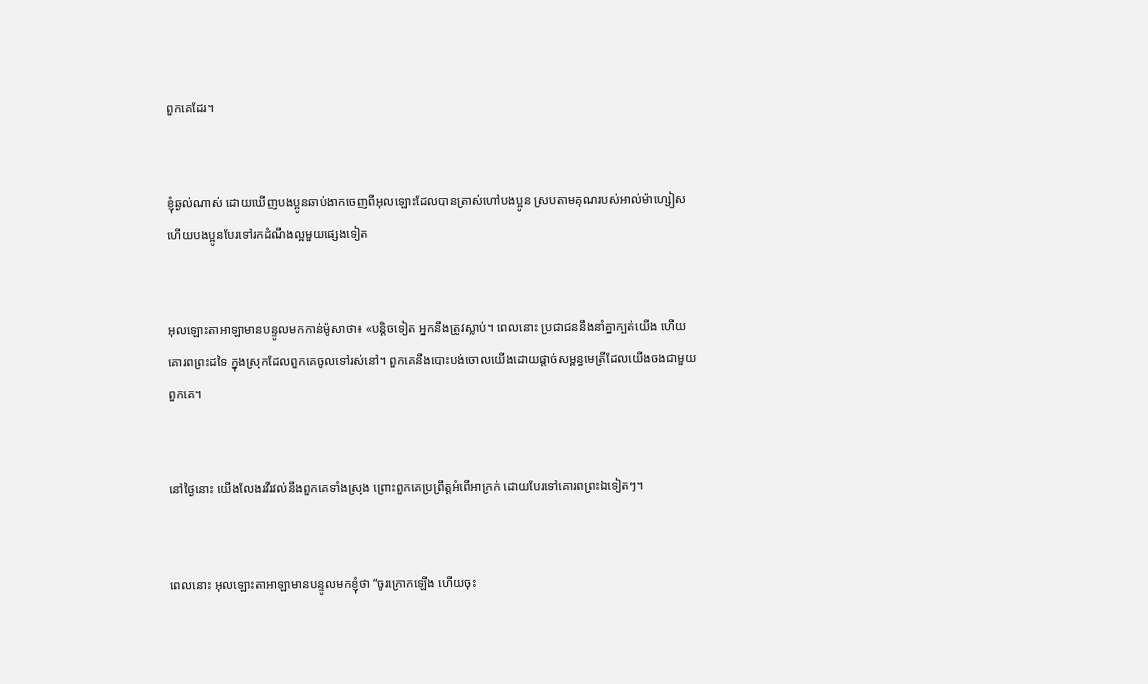ពួកគេដែរ។


ខ្ញុំឆ្ងល់ណាស់ ដោយឃើញបងប្អូនឆាប់ងាកចេញពីអុលឡោះដែលបានត្រាស់ហៅបងប្អូន ស្របតាមគុណរបស់អាល់ម៉ា‌ហ្សៀស ហើយបងប្អូនបែរទៅរកដំណឹង‌ល្អមួយផ្សេងទៀត


អុលឡោះ‌តាអាឡាមានបន្ទូលមកកាន់ម៉ូសាថា៖ «បន្តិចទៀត អ្នកនឹងត្រូវស្លាប់។ ពេលនោះ ប្រជា‌ជននឹងនាំគ្នាក្បត់យើង ហើយគោរពព្រះដទៃ ក្នុងស្រុកដែលពួកគេចូលទៅរស់នៅ។ ពួកគេនឹងបោះបង់ចោលយើងដោយផ្តាច់សម្ពន្ធ‌មេត្រីដែលយើងចងជាមួយពួកគេ។


នៅថ្ងៃនោះ យើងលែងរវី‌រវល់នឹងពួកគេទាំងស្រុង ព្រោះពួកគេប្រព្រឹត្តអំពើអាក្រក់ ដោយបែរទៅគោរពព្រះឯទៀតៗ។


ពេលនោះ អុលឡោះ‌តាអាឡាមានបន្ទូលមកខ្ញុំថា “ចូរក្រោកឡើង ហើយចុះ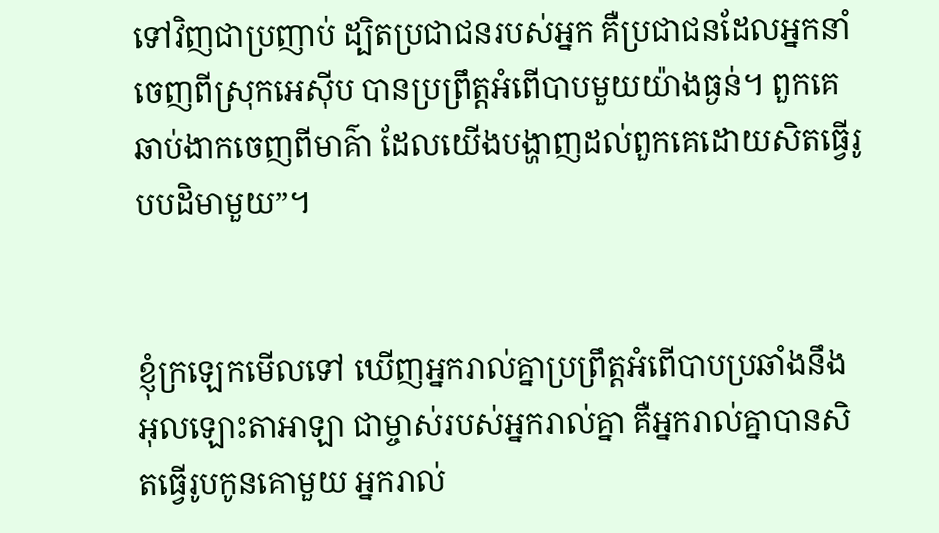ទៅវិញជាប្រញាប់ ដ្បិតប្រជា‌ជនរបស់អ្នក គឺប្រជា‌ជនដែលអ្នកនាំចេញពីស្រុកអេស៊ីប បានប្រព្រឹត្តអំពើបាបមួយយ៉ាងធ្ងន់។ ពួកគេឆាប់ងាកចេញពីមាគ៌ា ដែលយើងបង្ហាញដល់ពួកគេដោយសិតធ្វើរូបបដិមាមួយ”។


ខ្ញុំក្រឡេកមើលទៅ ឃើញអ្នករាល់គ្នាប្រព្រឹត្តអំពើបាបប្រឆាំងនឹងអុលឡោះ‌តាអាឡា ជាម្ចាស់របស់អ្នករាល់គ្នា គឺអ្នករាល់គ្នាបានសិតធ្វើរូបកូនគោមួយ អ្នករាល់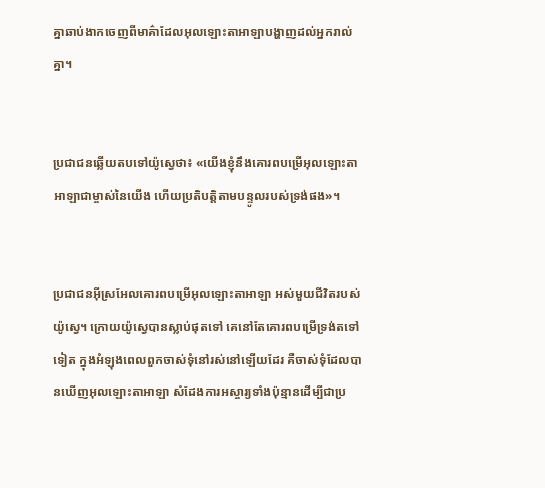គ្នាឆាប់ងាកចេញពីមាគ៌ាដែលអុលឡោះ‌តាអាឡាបង្ហាញដល់អ្នករាល់គ្នា។


ប្រជា‌ជនឆ្លើយតបទៅយ៉ូស្វេថា៖ «យើងខ្ញុំនឹងគោរពបម្រើអុលឡោះ‌តាអាឡាជាម្ចាស់នៃយើង ហើយប្រតិបត្តិតាមបន្ទូលរបស់ទ្រង់ផង»។


ប្រជា‌ជនអ៊ីស្រ‌អែលគោរពបម្រើអុលឡោះ‌តាអាឡា អស់មួយជីវិតរបស់យ៉ូស្វេ។ ក្រោយយ៉ូស្វេបានស្លាប់ផុតទៅ គេនៅតែគោរពបម្រើទ្រង់តទៅទៀត ក្នុងអំឡុងពេលពួកចាស់ទុំនៅរស់នៅឡើយដែរ គឺចាស់ទុំដែលបានឃើញអុលឡោះ‌តាអាឡា សំដែងការអស្ចារ្យទាំងប៉ុន្មានដើម្បីជាប្រ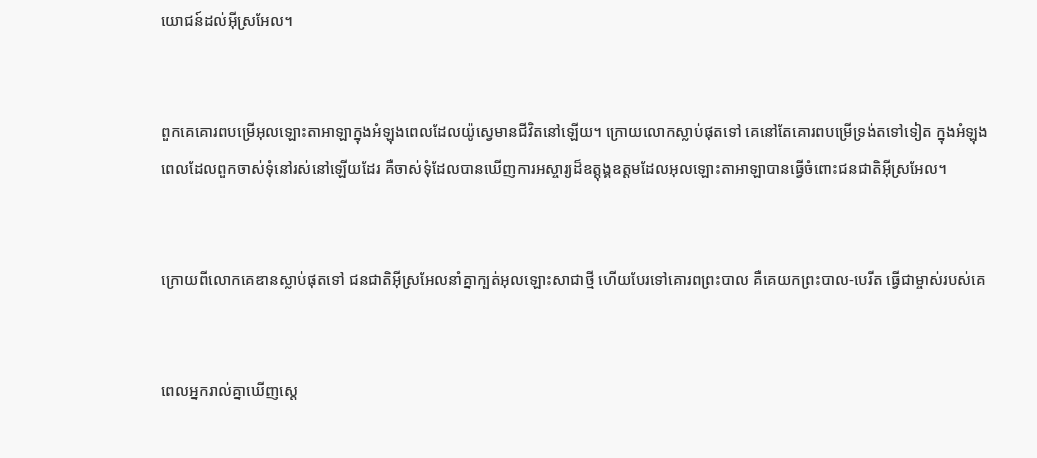យោជន៍ដល់អ៊ីស្រ‌អែល។


ពួកគេគោរពបម្រើអុលឡោះ‌តាអាឡាក្នុងអំឡុងពេលដែលយ៉ូស្វេមានជីវិតនៅឡើយ។ ក្រោយលោកស្លាប់ផុតទៅ គេនៅតែគោរពបម្រើទ្រង់តទៅទៀត ក្នុងអំឡុងពេលដែលពួកចាស់ទុំនៅរស់នៅឡើយដែរ គឺចាស់ទុំដែលបានឃើញការអស្ចារ្យដ៏ឧត្តុង្គ‌ឧត្តមដែលអុលឡោះ‌តាអាឡាបានធ្វើចំពោះជន‌ជាតិអ៊ីស្រ‌អែល។


ក្រោយពីលោកគេឌានស្លាប់ផុតទៅ ជន‌ជាតិអ៊ីស្រ‌អែលនាំគ្នាក្បត់អុលឡោះសាជាថ្មី ហើយបែរទៅគោរពព្រះ‌បាល គឺគេយកព្រះ‌បាល-បេរីត ធ្វើជាម្ចាស់របស់គេ


ពេលអ្នករាល់គ្នាឃើញស្តេ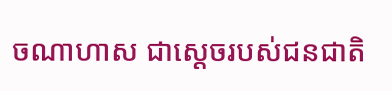ចណា‌ហាស ជាស្តេចរបស់ជន‌ជាតិ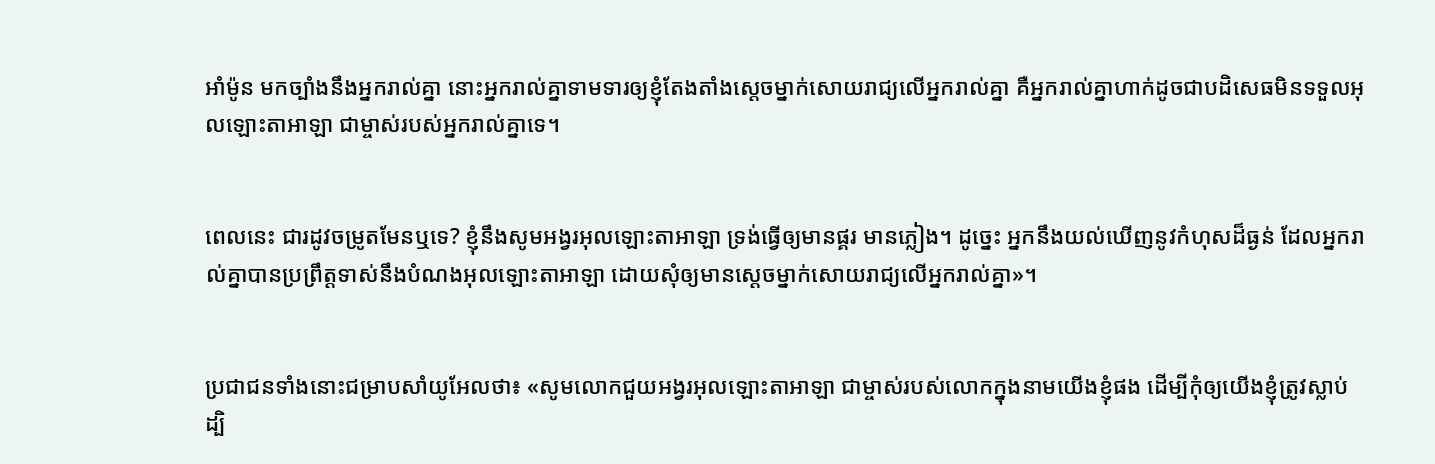អាំ‌ម៉ូន មកច្បាំងនឹងអ្នករាល់គ្នា នោះអ្នករាល់គ្នាទាមទារឲ្យខ្ញុំតែង‌តាំងស្តេចម្នាក់សោយរាជ្យលើអ្នករាល់គ្នា គឺអ្នករាល់គ្នាហាក់ដូចជាបដិសេធមិនទទួលអុលឡោះ‌តាអាឡា ជាម្ចាស់របស់អ្នករាល់គ្នាទេ។


ពេលនេះ ជារដូវចម្រូតមែនឬទេ? ខ្ញុំនឹងសូមអង្វរអុលឡោះ‌តាអាឡា ទ្រង់ធ្វើឲ្យមានផ្គរ មានភ្លៀង។ ដូច្នេះ អ្នកនឹងយល់ឃើញនូវកំហុសដ៏ធ្ងន់ ដែលអ្នករាល់គ្នាបានប្រព្រឹត្តទាស់នឹងបំណងអុលឡោះ‌តាអាឡា ដោយសុំឲ្យមានស្តេចម្នាក់សោយរាជ្យលើអ្នករាល់គ្នា»។


ប្រជា‌ជនទាំងនោះជម្រាបសាំយូ‌អែលថា៖ «សូមលោកជួយអង្វរអុលឡោះ‌តាអាឡា ជាម្ចាស់របស់លោកក្នុងនាមយើងខ្ញុំផង ដើម្បីកុំឲ្យយើងខ្ញុំត្រូវស្លាប់ ដ្បិ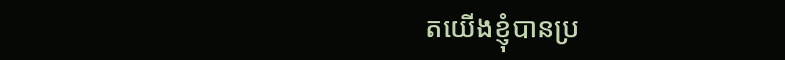តយើងខ្ញុំបានប្រ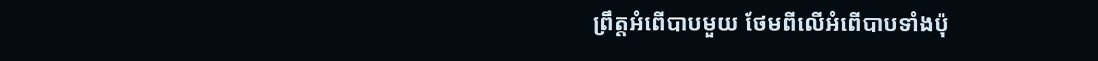ព្រឹត្តអំពើបាបមួយ ថែមពីលើអំពើបាបទាំងប៉ុ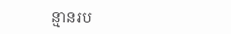ន្មានរប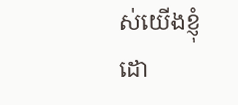ស់យើងខ្ញុំ ដោ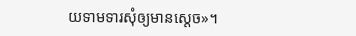យទាមទារសុំឲ្យមានស្តេច»។